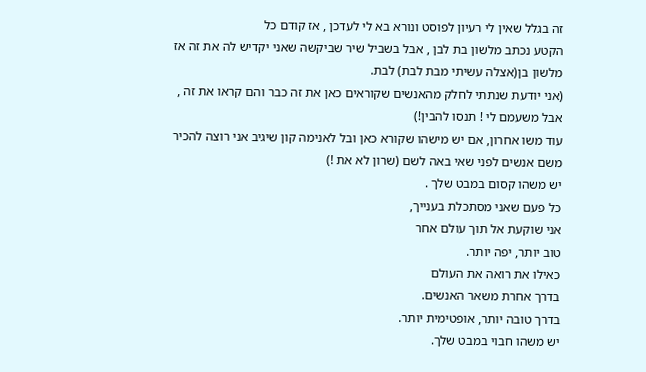זה בגלל שאין לי רעיון לפוסט ונורא בא לי לעדכן , אז קודם כל
הקטע נכתב מלשון בת לבן , אבל בשביל שיר שביקשה שאני יקדיש לה את זה אז מלשון בן(אצלה עשיתי מבת לבת) לבת.
(אני יודעת שנתתי לחלק מהאנשים שקוראים כאן את זה כבר והם קראו את זה , אבל משעמם לי ! תנסו להבין!)
עוד משו אחרון, אם יש מישהו שקורא כאן ובל לאנימה קון שיגיב אני רוצה להכיר משם אנשים לפני שאי באה לשם (שרון לא את !)
יש משהו קסום במבט שלך .
כל פעם שאני מסתכלת בענייך,
אני שוקעת אל תוך עולם אחר
טוב יותר, יפה יותר.
כאילו את רואה את העולם
בדרך אחרת משאר האנשים.
בדרך טובה יותר, אופטימית יותר.
יש משהו חבוי במבט שלך.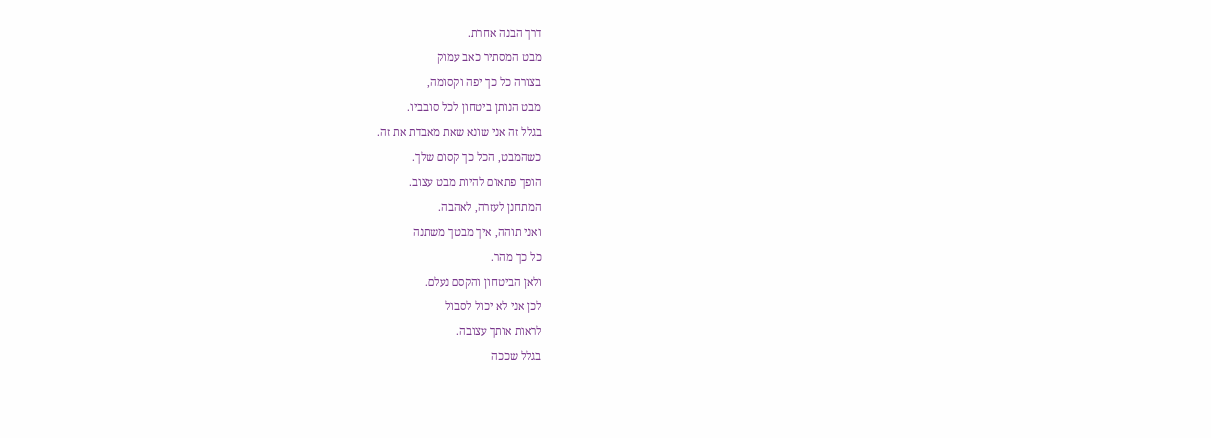דרך הבנה אחרת.
מבט המסתיר כאב עמוק
בצורה כל כך יפה וקסומה,
מבט הנותן ביטחון לכל סובביו.
בגלל זה אני שונא שאת מאבדת את זה.
כשהמבט, הכל כך קסום שלך.
הופך פתאום להיות מבט עצוב.
המתחנן לעזרה, לאהבה.
ואני תוהה, איך מבטך משתנה
כל כך מהר.
ולאן הביטחון והקסם נעלם.
לכן אני לא יכול לסבול
לראות אותך עצובה.
בגלל שככה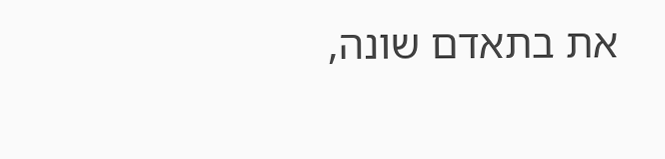את בתאדם שונה,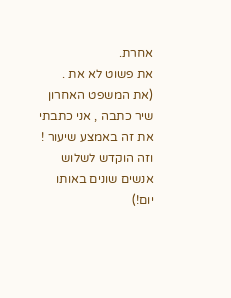אחרת.
את פשוט לא את .
(את המשפט האחרון שיר כתבה , אני כתבתי את זה באמצע שיעור ! וזה הוקדש לשלוש אנשים שונים באותו יום!)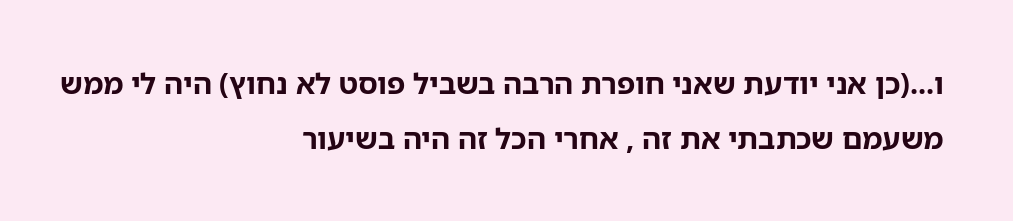ו...(כן אני יודעת שאני חופרת הרבה בשביל פוסט לא נחוץ) היה לי ממש משעמם שכתבתי את זה , אחרי הכל זה היה בשיעור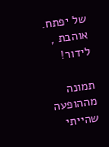של יפתח.
אוהבת , לידור!

תמונה מההופעה שהייתי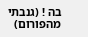בה ! (גנבתי מהפורום)